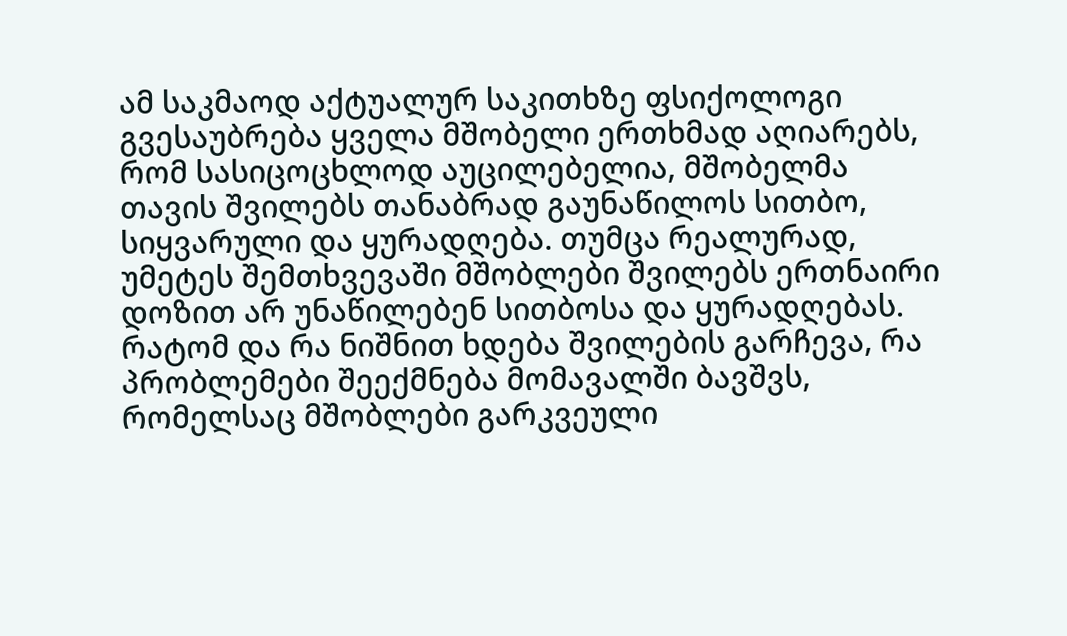ამ საკმაოდ აქტუალურ საკითხზე ფსიქოლოგი გვესაუბრება ყველა მშობელი ერთხმად აღიარებს, რომ სასიცოცხლოდ აუცილებელია, მშობელმა თავის შვილებს თანაბრად გაუნაწილოს სითბო, სიყვარული და ყურადღება. თუმცა რეალურად, უმეტეს შემთხვევაში მშობლები შვილებს ერთნაირი დოზით არ უნაწილებენ სითბოსა და ყურადღებას. რატომ და რა ნიშნით ხდება შვილების გარჩევა, რა პრობლემები შეექმნება მომავალში ბავშვს, რომელსაც მშობლები გარკვეული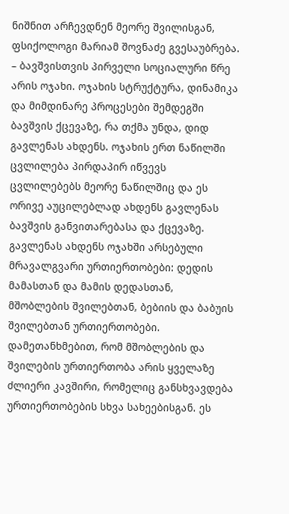ნიშნით არჩევდნენ მეორე შვილისგან, ფსიქოლოგი მარიამ შოვნაძე გვესაუბრება.
– ბავშვისთვის პირველი სოციალური წრე არის ოჯახი. ოჯახის სტრუქტურა, დინამიკა და მიმდინარე პროცესები შემდეგში ბავშვის ქცევაზე, რა თქმა უნდა, დიდ გავლენას ახდენს. ოჯახის ერთ ნაწილში ცვლილება პირდაპირ იწვევს ცვლილებებს მეორე ნაწილშიც და ეს ორივე აუცილებლად ახდენს გავლენას ბავშვის განვითარებასა და ქცევაზე. გავლენას ახდენს ოჯახში არსებული მრავალგვარი ურთიერთობები: დედის მამასთან და მამის დედასთან, მშობლების შვილებთან, ბებიის და ბაბუის შვილებთან ურთიერთობები. დამეთანხმებით, რომ მშობლების და შვილების ურთიერთობა არის ყველაზე ძლიერი კავშირი, რომელიც განსხვავდება ურთიერთობების სხვა სახეებისგან. ეს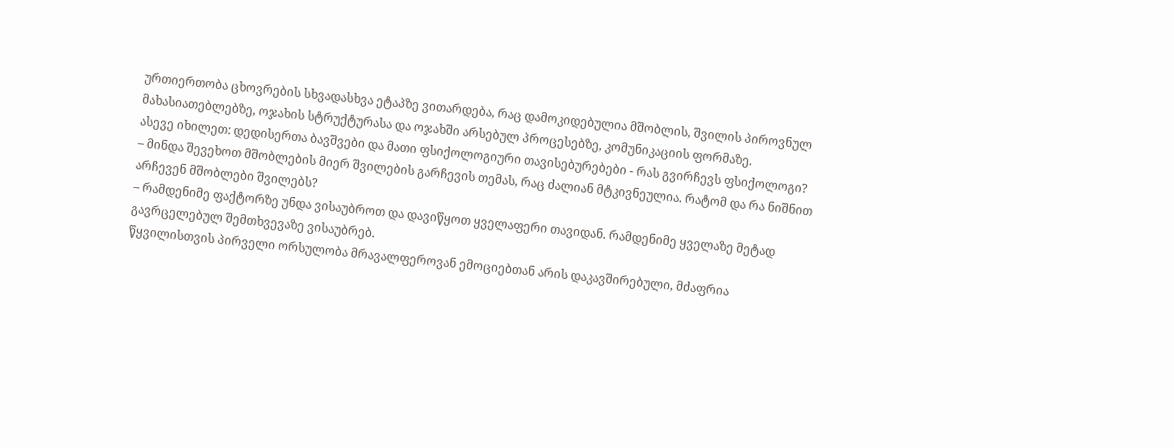ურთიერთობა ცხოვრების სხვადასხვა ეტაპზე ვითარდება, რაც დამოკიდებულია მშობლის, შვილის პიროვნულ მახასიათებლებზე, ოჯახის სტრუქტურასა და ოჯახში არსებულ პროცესებზე, კომუნიკაციის ფორმაზე.
ასევე იხილეთ: დედისერთა ბავშვები და მათი ფსიქოლოგიური თავისებურებები - რას გვირჩევს ფსიქოლოგი?
– მინდა შევეხოთ მშობლების მიერ შვილების გარჩევის თემას, რაც ძალიან მტკივნეულია. რატომ და რა ნიშნით არჩევენ მშობლები შვილებს?
– რამდენიმე ფაქტორზე უნდა ვისაუბროთ და დავიწყოთ ყველაფერი თავიდან. რამდენიმე ყველაზე მეტად გავრცელებულ შემთხვევაზე ვისაუბრებ.
წყვილისთვის პირველი ორსულობა მრავალფეროვან ემოციებთან არის დაკავშირებული, მძაფრია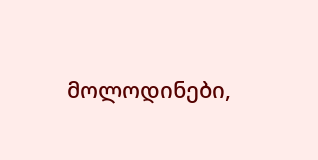მოლოდინები,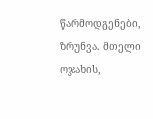წარმოდგენები, ზრუნვა. მთელი ოჯახის,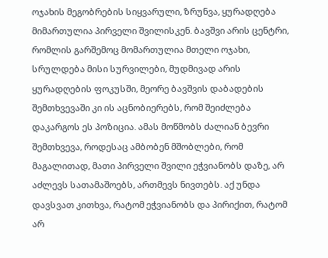ოჯახის მეგობრების სიყვარული, ზრუნვა, ყურადღება მიმართულია პირველი შვილისკენ. ბავშვი არის ცენტრი, რომლის გარშემოც მომართულია მთელი ოჯახი, სრულდება მისი სურვილები, მუდმივად არის ყურადღების ფოკუსში, მეორე ბავშვის დაბადების შემთხვევაში კი ის აცნობიერებს, რომ შეიძლება დაკარგოს ეს პოზიცია. ამას მოწმობს ძალიან ბევრი შემთხვევა, როდესაც ამბობენ მშობლები, რომ მაგალითად, მათი პირველი შვილი ეჭვიანობს დაზე, არ აძლევს სათამაშოებს, ართმევს ნივთებს. აქ უნდა დავსვათ კითხვა, რატომ ეჭვიანობს და პირიქით, რატომ არ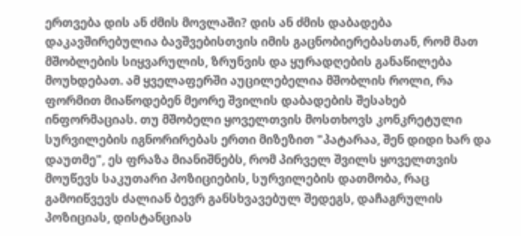ერთვება დის ან ძმის მოვლაში? დის ან ძმის დაბადება დაკავშირებულია ბავშვებისთვის იმის გაცნობიერებასთან, რომ მათ მშობლების სიყვარულის, ზრუნვის და ყურადღების განაწილება მოუხდებათ. ამ ყველაფერში აუცილებელია მშობლის როლი, რა ფორმით მიაწოდებენ მეორე შვილის დაბადების შესახებ ინფორმაციას. თუ მშობელი ყოველთვის მოსთხოვს კონკრეტული სურვილების იგნორირებას ერთი მიზეზით "პატარაა, შენ დიდი ხარ და დაუთმე", ეს ფრაზა მიანიშნებს, რომ პირველ შვილს ყოველთვის მოუწევს საკუთარი პოზიციების, სურვილების დათმობა, რაც გამოიწვევს ძალიან ბევრ განსხვავებულ შედეგს, დაჩაგრულის პოზიციას, დისტანციას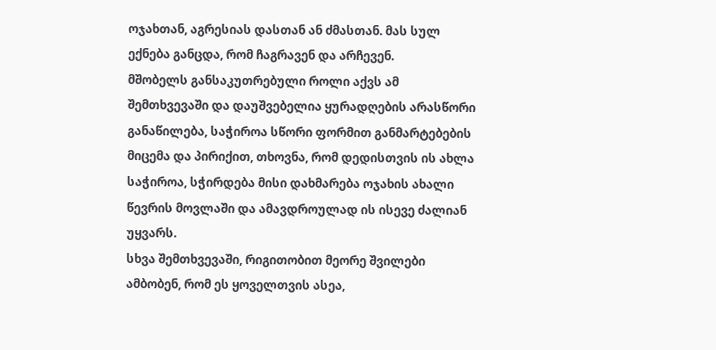ოჯახთან, აგრესიას დასთან ან ძმასთან. მას სულ ექნება განცდა, რომ ჩაგრავენ და არჩევენ.
მშობელს განსაკუთრებული როლი აქვს ამ შემთხვევაში და დაუშვებელია ყურადღების არასწორი განაწილება, საჭიროა სწორი ფორმით განმარტებების მიცემა და პირიქით, თხოვნა, რომ დედისთვის ის ახლა საჭიროა, სჭირდება მისი დახმარება ოჯახის ახალი წევრის მოვლაში და ამავდროულად ის ისევე ძალიან უყვარს.
სხვა შემთხვევაში, რიგითობით მეორე შვილები ამბობენ, რომ ეს ყოველთვის ასეა,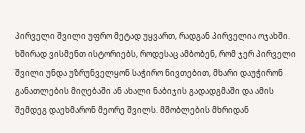პირველი შვილი უფრო მეტად უყვართ, რადგან პირველია ოჯახში. ხშირად ვისმენთ ისტორიებს, როდესაც ამბობენ, რომ ჯერ პირველი შვილი უნდა უზრუნველყონ საჭირო ნივთებით, მხარი დაუჭირონ განათლების მიღებაში ან ახალი ნაბიჯის გადადგმაში და ამის შემდეგ დაეხმარონ მეორე შვილს. მშობლების მხრიდან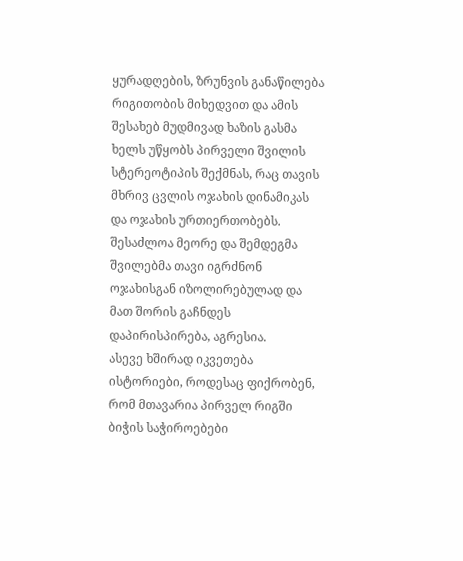ყურადღების, ზრუნვის განაწილება რიგითობის მიხედვით და ამის შესახებ მუდმივად ხაზის გასმა ხელს უწყობს პირველი შვილის სტერეოტიპის შექმნას, რაც თავის მხრივ ცვლის ოჯახის დინამიკას და ოჯახის ურთიერთობებს. შესაძლოა მეორე და შემდეგმა შვილებმა თავი იგრძნონ ოჯახისგან იზოლირებულად და მათ შორის გაჩნდეს დაპირისპირება, აგრესია.
ასევე ხშირად იკვეთება ისტორიები, როდესაც ფიქრობენ, რომ მთავარია პირველ რიგში ბიჭის საჭიროებები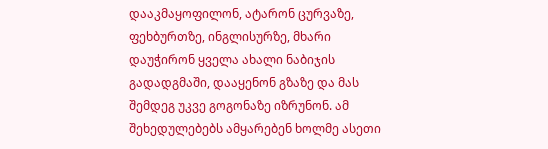დააკმაყოფილონ, ატარონ ცურვაზე, ფეხბურთზე, ინგლისურზე, მხარი დაუჭირონ ყველა ახალი ნაბიჯის გადადგმაში, დააყენონ გზაზე და მას შემდეგ უკვე გოგონაზე იზრუნონ. ამ შეხედულებებს ამყარებენ ხოლმე ასეთი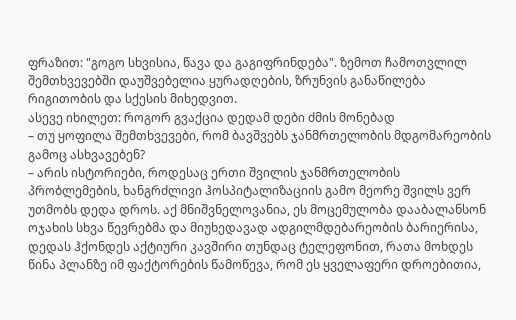ფრაზით: "გოგო სხვისია, წავა და გაგიფრინდება". ზემოთ ჩამოთვლილ შემთხვევებში დაუშვებელია ყურადღების, ზრუნვის განაწილება რიგითობის და სქესის მიხედვით.
ასევე იხილეთ: როგორ გვაქცია დედამ დები ძმის მონებად
– თუ ყოფილა შემთხვევები, რომ ბავშვებს ჯანმრთელობის მდგომარეობის გამოც ასხვავებენ?
– არის ისტორიები, როდესაც ერთი შვილის ჯანმრთელობის პრობლემების, ხანგრძლივი ჰოსპიტალიზაციის გამო მეორე შვილს ვერ უთმობს დედა დროს. აქ მნიშვნელოვანია, ეს მოცემულობა დააბალანსონ ოჯახის სხვა წევრებმა და მიუხედავად ადგილმდებარეობის ბარიერისა, დედას ჰქონდეს აქტიური კავშირი თუნდაც ტელეფონით, რათა მოხდეს წინა პლანზე იმ ფაქტორების წამოწევა, რომ ეს ყველაფერი დროებითია,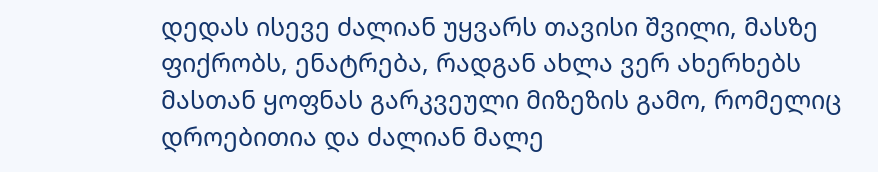დედას ისევე ძალიან უყვარს თავისი შვილი, მასზე ფიქრობს, ენატრება, რადგან ახლა ვერ ახერხებს მასთან ყოფნას გარკვეული მიზეზის გამო, რომელიც დროებითია და ძალიან მალე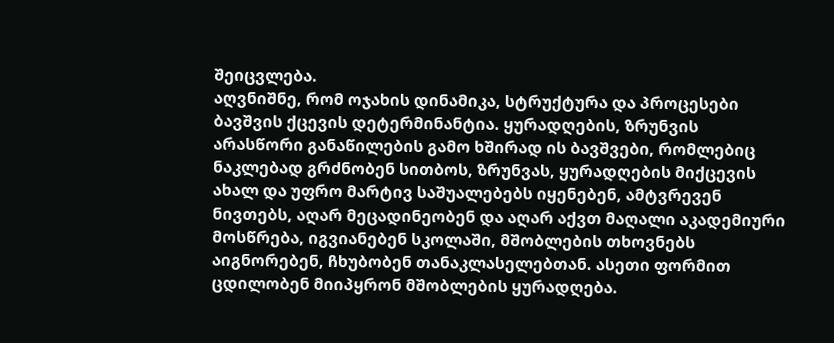შეიცვლება.
აღვნიშნე, რომ ოჯახის დინამიკა, სტრუქტურა და პროცესები ბავშვის ქცევის დეტერმინანტია. ყურადღების, ზრუნვის არასწორი განაწილების გამო ხშირად ის ბავშვები, რომლებიც ნაკლებად გრძნობენ სითბოს, ზრუნვას, ყურადღების მიქცევის ახალ და უფრო მარტივ საშუალებებს იყენებენ, ამტვრევენ ნივთებს, აღარ მეცადინეობენ და აღარ აქვთ მაღალი აკადემიური მოსწრება, იგვიანებენ სკოლაში, მშობლების თხოვნებს აიგნორებენ, ჩხუბობენ თანაკლასელებთან. ასეთი ფორმით ცდილობენ მიიპყრონ მშობლების ყურადღება.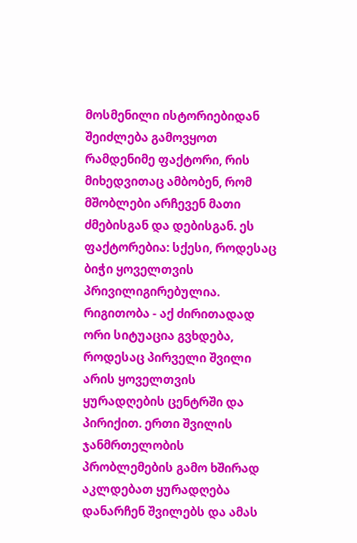მოსმენილი ისტორიებიდან შეიძლება გამოვყოთ რამდენიმე ფაქტორი, რის მიხედვითაც ამბობენ, რომ მშობლები არჩევენ მათი ძმებისგან და დებისგან. ეს ფაქტორებია: სქესი, როდესაც ბიჭი ყოველთვის პრივილიგირებულია. რიგითობა - აქ ძირითადად ორი სიტუაცია გვხდება, როდესაც პირველი შვილი არის ყოველთვის ყურადღების ცენტრში და პირიქით. ერთი შვილის ჯანმრთელობის პრობლემების გამო ხშირად აკლდებათ ყურადღება დანარჩენ შვილებს და ამას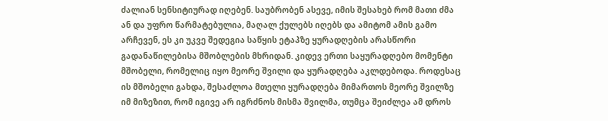ძალიან სენსიტიურად იღებენ. საუბრობენ ასევე, იმის შესახებ რომ მათი ძმა ან და უფრო წარმატებულია, მაღალ ქულებს იღებს და ამიტომ ამის გამო არჩევენ, ეს კი უკვე შედეგია საწყის ეტაპზე ყურადღების არასწორი გადანაწილებისა მშობლების მხრიდან. კიდევ ერთი საყურადღებო მომენტი მშობელი, რომელიც იყო მეორე შვილი და ყურადღება აკლდებოდა. როდესაც ის მშობელი გახდა, შესაძლოა მთელი ყურადღება მიმართოს მეორე შვილზე იმ მიზეზით, რომ იგივე არ იგრძნოს მისმა შვილმა, თუმცა შეიძლეა ამ დროს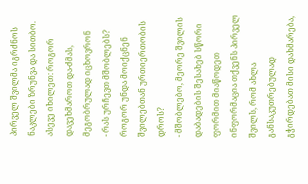პირველ შვილმა იგრძნოს ნაკლები ზრუნვა და სითბო.
ასევე იხილეთ: როგორ დავეხმაროთ და-ძმას, მეგობრულად იცხოვრონ
- რას ურჩევთ მშობლებს? როგორ უნდა მოიქცნენ შვილებთან ურთიერთობის დროს?
- მშობლებო, მეორე შვილის დაბადების შესახებ სწორი ფორმით მიაწოდეთ ინფორმაცია თქვენს პირველ შვილს, რომ ახლა განსაკუთრებულად გჭირდებათ მისი დახმარება,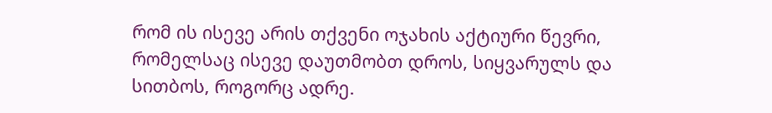რომ ის ისევე არის თქვენი ოჯახის აქტიური წევრი, რომელსაც ისევე დაუთმობთ დროს, სიყვარულს და სითბოს, როგორც ადრე.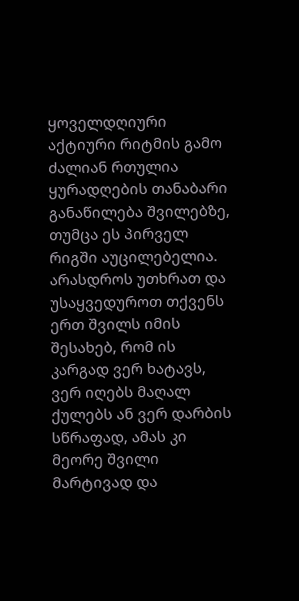ყოველდღიური აქტიური რიტმის გამო ძალიან რთულია ყურადღების თანაბარი განაწილება შვილებზე, თუმცა ეს პირველ რიგში აუცილებელია. არასდროს უთხრათ და უსაყვედუროთ თქვენს ერთ შვილს იმის შესახებ, რომ ის კარგად ვერ ხატავს, ვერ იღებს მაღალ ქულებს ან ვერ დარბის სწრაფად, ამას კი მეორე შვილი მარტივად და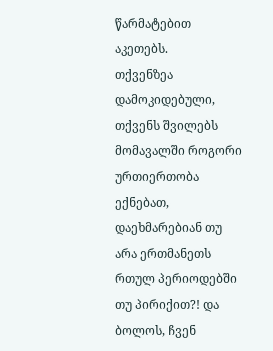წარმატებით აკეთებს.
თქვენზეა დამოკიდებული, თქვენს შვილებს მომავალში როგორი ურთიერთობა ექნებათ, დაეხმარებიან თუ არა ერთმანეთს რთულ პერიოდებში თუ პირიქით?! და ბოლოს, ჩვენ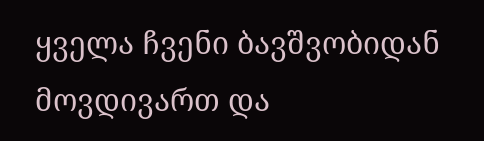ყველა ჩვენი ბავშვობიდან მოვდივართ და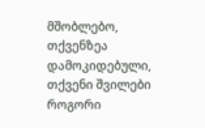მშობლებო, თქვენზეა დამოკიდებული, თქვენი შვილები როგორი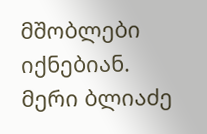მშობლები იქნებიან.
მერი ბლიაძე